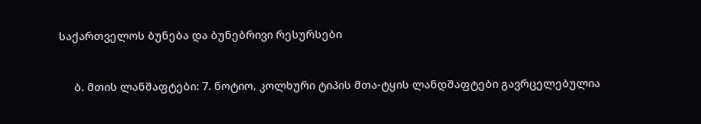საქართველოს ბუნება და ბუნებრივი რესურსები


     ბ. მთის ლანშაფტები: 7. ნოტიო, კოლხური ტიპის მთა-ტყის ლანდშაფტები გავრცელებულია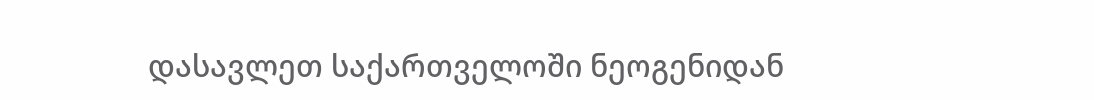დასავლეთ საქართველოში ნეოგენიდან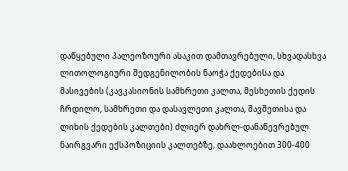დაწყებული პალეოზოური ასაკით დამთავრებული, სხვადასხვა ლითოლოგიური შედგენილობის ნაოჭა ქედებისა და მასივების (კავკასიონის სამხრეთი კალთა, მესხეთის ქედის ჩრდილო, სამხრეთი და დასავლეთი კალთა, შავშეთისა და ლიხის ქედების კალთები) ძლიერ დახრლ-დანაწევრებულ ნაირგვარი ექსპოზიციის კალთებზე, დაახლოებით 300-400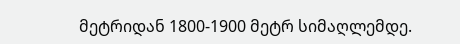მეტრიდან 1800-1900 მეტრ სიმაღლემდე.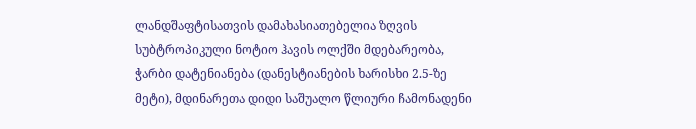ლანდშაფტისათვის დამახასიათებელია ზღვის სუბტროპიკული ნოტიო ჰავის ოლქში მდებარეობა, ჭარბი დატენიანება (დანესტიანების ხარისხი 2.5-ზე მეტი), მდინარეთა დიდი საშუალო წლიური ჩამონადენი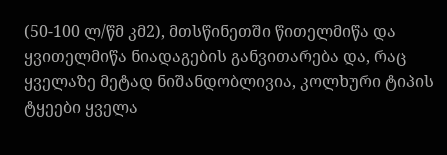(50-100 ლ/წმ კმ2), მთსწინეთში წითელმიწა და ყვითელმიწა ნიადაგების განვითარება და, რაც ყველაზე მეტად ნიშანდობლივია, კოლხური ტიპის ტყეები ყველა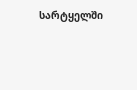სარტყელში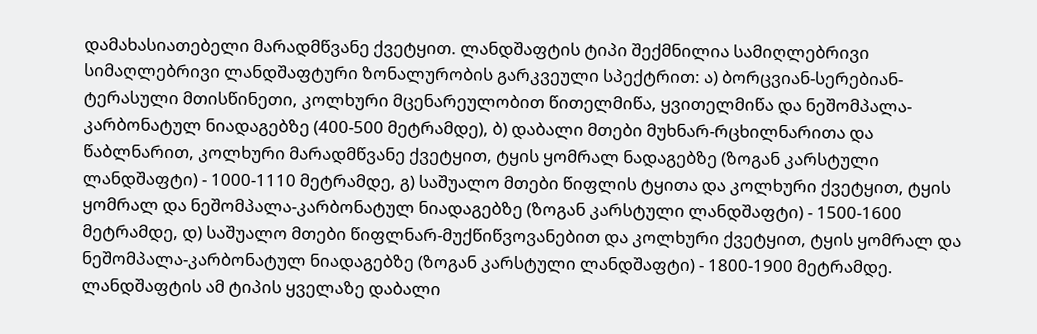დამახასიათებელი მარადმწვანე ქვეტყით. ლანდშაფტის ტიპი შექმნილია სამიღლებრივი სიმაღლებრივი ლანდშაფტური ზონალურობის გარკვეული სპექტრით: ა) ბორცვიან-სერებიან-ტერასული მთისწინეთი, კოლხური მცენარეულობით წითელმიწა, ყვითელმიწა და ნეშომპალა-კარბონატულ ნიადაგებზე (400-500 მეტრამდე), ბ) დაბალი მთები მუხნარ-რცხილნარითა და წაბლნარით, კოლხური მარადმწვანე ქვეტყით, ტყის ყომრალ ნადაგებზე (ზოგან კარსტული ლანდშაფტი) - 1000-1110 მეტრამდე, გ) საშუალო მთები წიფლის ტყითა და კოლხური ქვეტყით, ტყის ყომრალ და ნეშომპალა-კარბონატულ ნიადაგებზე (ზოგან კარსტული ლანდშაფტი) - 1500-1600 მეტრამდე, დ) საშუალო მთები წიფლნარ-მუქწიწვოვანებით და კოლხური ქვეტყით, ტყის ყომრალ და ნეშომპალა-კარბონატულ ნიადაგებზე (ზოგან კარსტული ლანდშაფტი) - 1800-1900 მეტრამდე. ლანდშაფტის ამ ტიპის ყველაზე დაბალი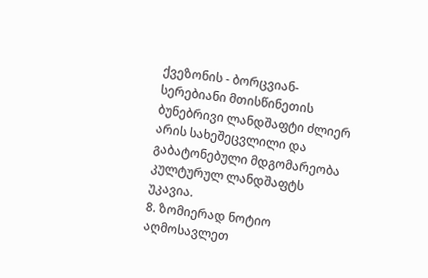ქვეზონის - ბორცვიან-სერებიანი მთისწინეთის ბუნებრივი ლანდშაფტი ძლიერ არის სახეშეცვლილი და გაბატონებული მდგომარეობა კულტურულ ლანდშაფტს უკავია.
8. ზომიერად ნოტიო აღმოსავლეთ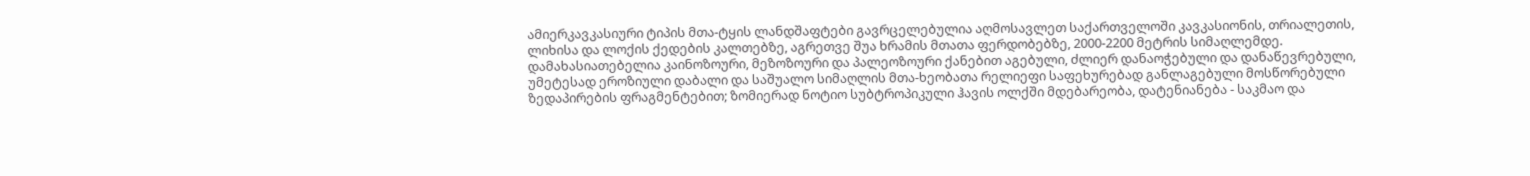ამიერკავკასიური ტიპის მთა-ტყის ლანდშაფტები გავრცელებულია აღმოსავლეთ საქართველოში კავკასიონის, თრიალეთის, ლიხისა და ლოქის ქედების კალთებზე, აგრეთვე შუა ხრამის მთათა ფერდობებზე, 2000-2200 მეტრის სიმაღლემდე. დამახასიათებელია კაინოზოური, მეზოზოური და პალეოზოური ქანებით აგებული, ძლიერ დანაოჭებული და დანაწევრებული, უმეტესად ეროზიული დაბალი და საშუალო სიმაღლის მთა-ხეობათა რელიეფი საფეხურებად განლაგებული მოსწორებული ზედაპირების ფრაგმენტებით; ზომიერად ნოტიო სუბტროპიკული ჰავის ოლქში მდებარეობა, დატენიანება - საკმაო და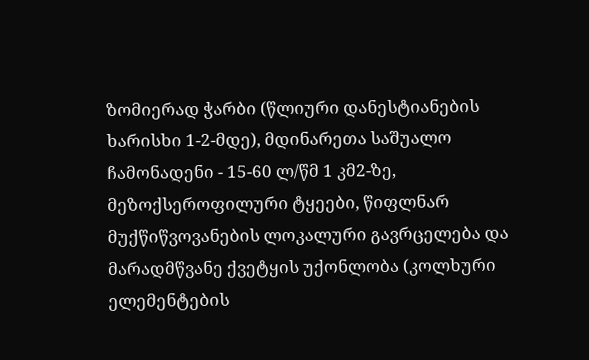ზომიერად ჭარბი (წლიური დანესტიანების ხარისხი 1-2-მდე), მდინარეთა საშუალო ჩამონადენი - 15-60 ლ/წმ 1 კმ2-ზე, მეზოქსეროფილური ტყეები, წიფლნარ მუქწიწვოვანების ლოკალური გავრცელება და მარადმწვანე ქვეტყის უქონლობა (კოლხური ელემენტების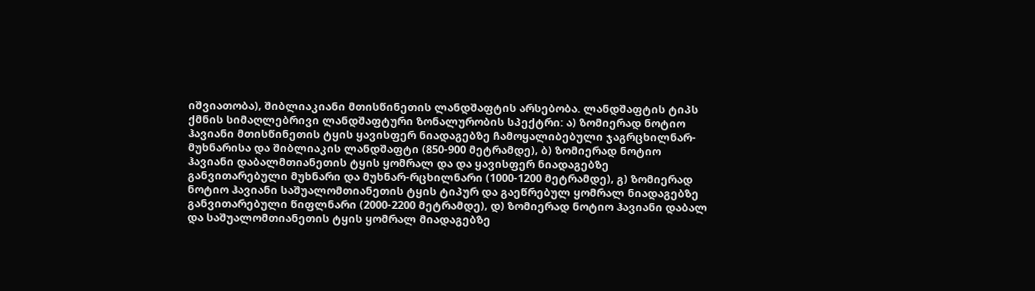იშვიათობა), შიბლიაკიანი მთისწინეთის ლანდშაფტის არსებობა. ლანდშაფტის ტიპს ქმნის სიმაღლებრივი ლანდშაფტური ზონალურობის სპექტრი: ა) ზომიერად ნოტიო ჰავიანი მთისწინეთის ტყის ყავისფერ ნიადაგებზე ჩამოყალიბებული ჯაგრცხილნარ-მუხნარისა და შიბლიაკის ლანდშაფტი (850-900 მეტრამდე), ბ) ზომიერად ნოტიო ჰავიანი დაბალმთიანეთის ტყის ყომრალ და და ყავისფერ ნიადაგებზე განვითარებული მუხნარი და მუხნარ-რცხილნარი (1000-1200 მეტრამდე), გ) ზომიერად ნოტიო ჰავიანი საშუალომთიანეთის ტყის ტიპურ და გაეწრებულ ყომრალ ნიადაგებზე განვითარებული წიფლნარი (2000-2200 მეტრამდე), დ) ზომიერად ნოტიო ჰავიანი დაბალ და საშუალომთიანეთის ტყის ყომრალ მიადაგებზე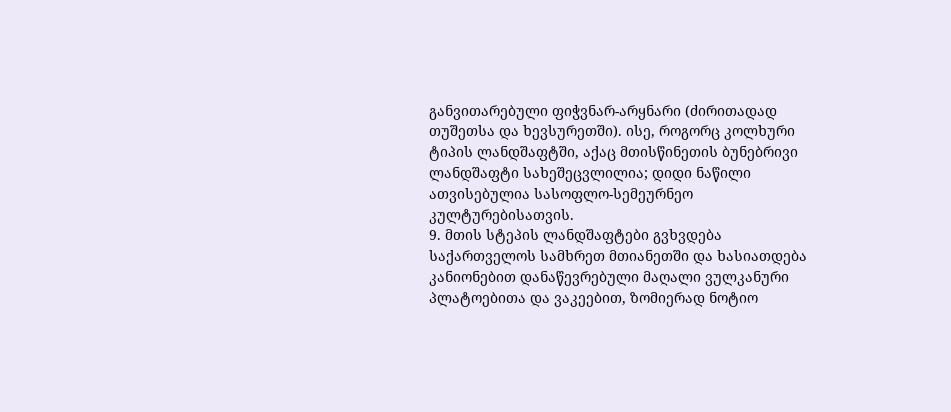განვითარებული ფიჭვნარ-არყნარი (ძირითადად თუშეთსა და ხევსურეთში). ისე, როგორც კოლხური ტიპის ლანდშაფტში, აქაც მთისწინეთის ბუნებრივი ლანდშაფტი სახეშეცვლილია; დიდი ნაწილი ათვისებულია სასოფლო-სემეურნეო კულტურებისათვის.
9. მთის სტეპის ლანდშაფტები გვხვდება საქართველოს სამხრეთ მთიანეთში და ხასიათდება კანიონებით დანაწევრებული მაღალი ვულკანური პლატოებითა და ვაკეებით, ზომიერად ნოტიო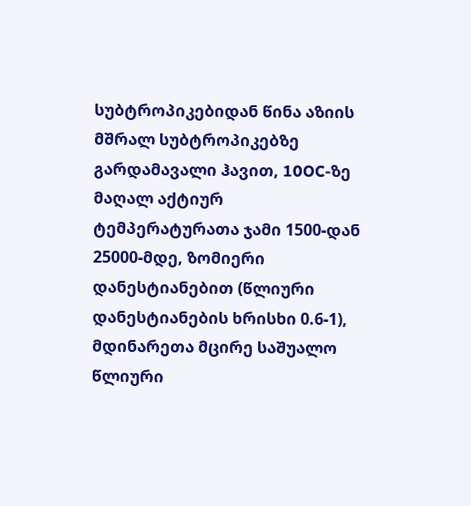სუბტროპიკებიდან წინა აზიის მშრალ სუბტროპიკებზე გარდამავალი ჰავით, 10OC-ზე მაღალ აქტიურ ტემპერატურათა ჯამი 1500-დან 25000-მდე, ზომიერი დანესტიანებით (წლიური დანესტიანების ხრისხი 0.6-1), მდინარეთა მცირე საშუალო წლიური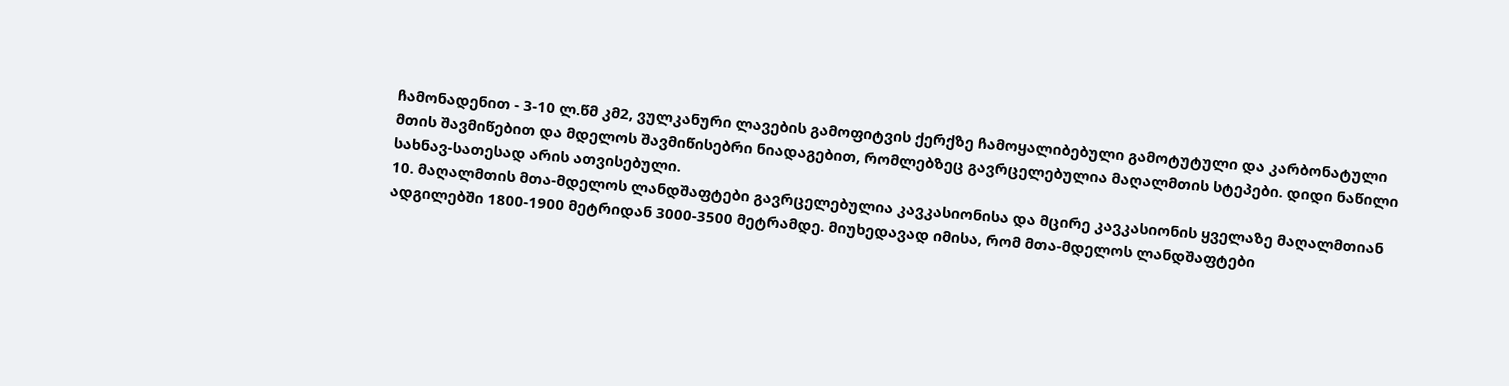ჩამონადენით - 3-10 ლ.წმ კმ2, ვულკანური ლავების გამოფიტვის ქერქზე ჩამოყალიბებული გამოტუტული და კარბონატული მთის შავმიწებით და მდელოს შავმიწისებრი ნიადაგებით, რომლებზეც გავრცელებულია მაღალმთის სტეპები. დიდი ნაწილი სახნავ-სათესად არის ათვისებული.
10. მაღალმთის მთა-მდელოს ლანდშაფტები გავრცელებულია კავკასიონისა და მცირე კავკასიონის ყველაზე მაღალმთიან ადგილებში 1800-1900 მეტრიდან 3000-3500 მეტრამდე. მიუხედავად იმისა, რომ მთა-მდელოს ლანდშაფტები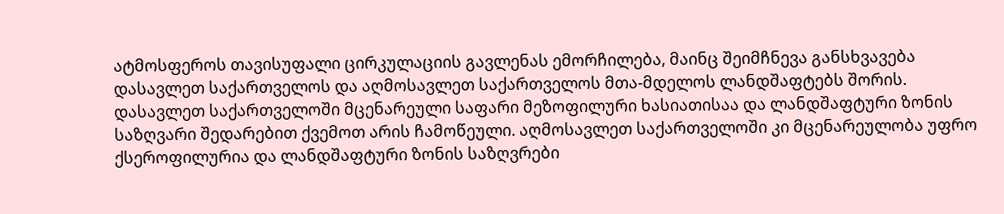ატმოსფეროს თავისუფალი ცირკულაციის გავლენას ემორჩილება, მაინც შეიმჩნევა განსხვავება დასავლეთ საქართველოს და აღმოსავლეთ საქართველოს მთა-მდელოს ლანდშაფტებს შორის. დასავლეთ საქართველოში მცენარეული საფარი მეზოფილური ხასიათისაა და ლანდშაფტური ზონის საზღვარი შედარებით ქვემოთ არის ჩამოწეული. აღმოსავლეთ საქართველოში კი მცენარეულობა უფრო ქსეროფილურია და ლანდშაფტური ზონის საზღვრები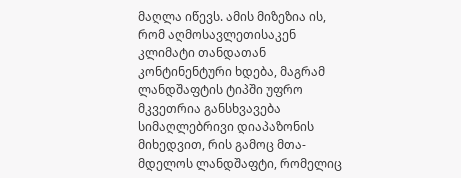მაღლა იწევს. ამის მიზეზია ის, რომ აღმოსავლეთისაკენ კლიმატი თანდათან კონტინენტური ხდება, მაგრამ ლანდშაფტის ტიპში უფრო მკვეთრია განსხვავება სიმაღლებრივი დიაპაზონის მიხედვით, რის გამოც მთა-მდელოს ლანდშაფტი, რომელიც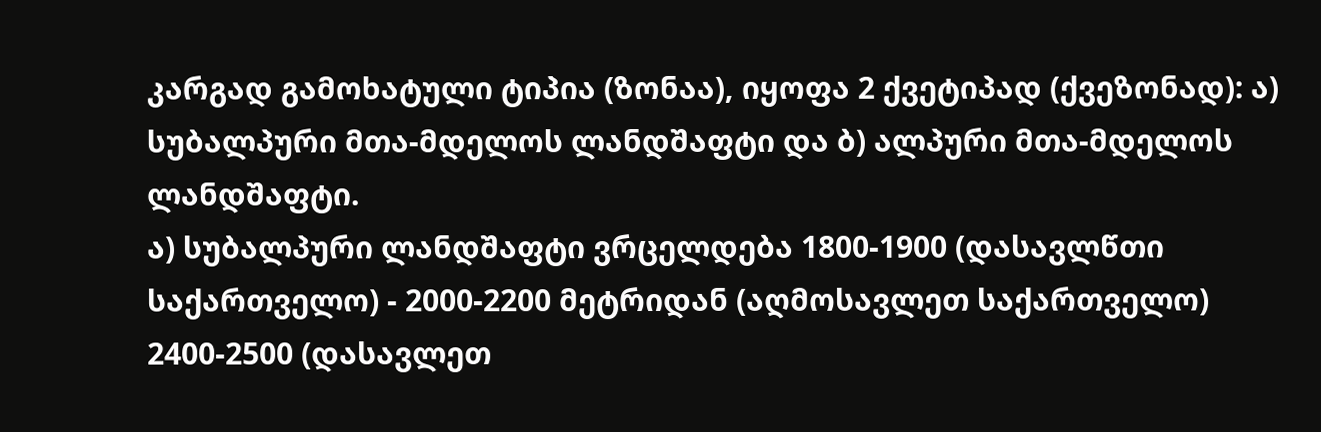კარგად გამოხატული ტიპია (ზონაა), იყოფა 2 ქვეტიპად (ქვეზონად): ა) სუბალპური მთა-მდელოს ლანდშაფტი და ბ) ალპური მთა-მდელოს ლანდშაფტი.
ა) სუბალპური ლანდშაფტი ვრცელდება 1800-1900 (დასავლწთი საქართველო) - 2000-2200 მეტრიდან (აღმოსავლეთ საქართველო) 2400-2500 (დასავლეთ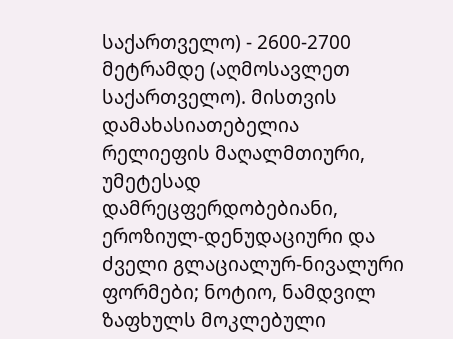საქართველო) - 2600-2700 მეტრამდე (აღმოსავლეთ საქართველო). მისთვის დამახასიათებელია რელიეფის მაღალმთიური, უმეტესად დამრეცფერდობებიანი, ეროზიულ-დენუდაციური და ძველი გლაციალურ-ნივალური ფორმები; ნოტიო, ნამდვილ ზაფხულს მოკლებული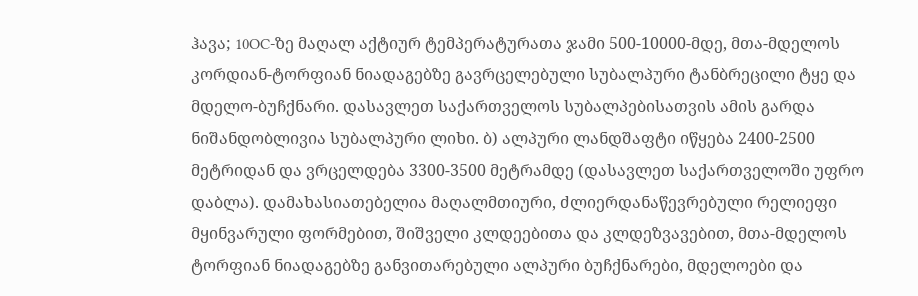ჰავა; 10OC-ზე მაღალ აქტიურ ტემპერატურათა ჯამი 500-10000-მდე, მთა-მდელოს კორდიან-ტორფიან ნიადაგებზე გავრცელებული სუბალპური ტანბრეცილი ტყე და მდელო-ბუჩქნარი. დასავლეთ საქართველოს სუბალპებისათვის ამის გარდა ნიშანდობლივია სუბალპური ლიხი. ბ) ალპური ლანდშაფტი იწყება 2400-2500 მეტრიდან და ვრცელდება 3300-3500 მეტრამდე (დასავლეთ საქართველოში უფრო დაბლა). დამახასიათებელია მაღალმთიური, ძლიერდანაწევრებული რელიეფი მყინვარული ფორმებით, შიშველი კლდეებითა და კლდეზვავებით, მთა-მდელოს ტორფიან ნიადაგებზე განვითარებული ალპური ბუჩქნარები, მდელოები და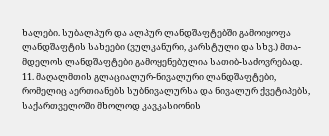ხალები. სუბალპურ და ალპურ ლანდშაფტებში გამოიყოფა ლანდშაფტის სახეები (ვულკანური, კარსტული და სხვ.) მთა-მდელოს ლანდშაფტები გამოყენებულია სათიბ-საძოვრებად.
11. მაღალმთის გლაციალურ-ნივალური ლანდშაფტები, რომელიც აერთიანებს სუბნივალურსა და ნივალურ ქვეტიპებს, საქართველოში მხოლოდ კავკასიონის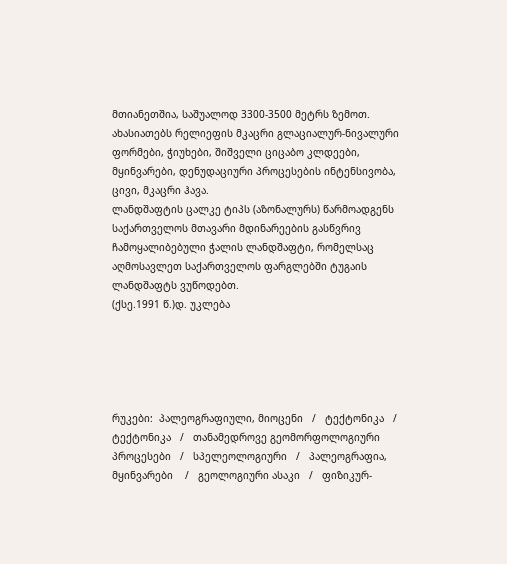მთიანეთშია, საშუალოდ 3300-3500 მეტრს ზემოთ. ახასიათებს რელიეფის მკაცრი გლაციალურ-ნივალური ფორმები, ჭიუხები, შიშველი ციცაბო კლდეები, მყინვარები, დენუდაციური პროცესების ინტენსივობა, ცივი, მკაცრი ჰავა.
ლანდშაფტის ცალკე ტიპს (აზონალურს) წარმოადგენს საქართველოს მთავარი მდინარეების გასწვრივ ჩამოყალიბებული ჭალის ლანდშაფტი, რომელსაც აღმოსავლეთ საქართველოს ფარგლებში ტუგაის ლანდშაფტს ვუწოდებთ.
(ქსე.1991 წ.)დ. უკლება





რუკები:  პალეოგრაფიული, მიოცენი   /   ტექტონიკა   /   ტექტონიკა   /   თანამედროვე გეომორფოლოგიური პროცესები   /   სპელეოლოგიური   /   პალეოგრაფია, მყინვარები    /   გეოლოგიური ასაკი   /   ფიზიკურ-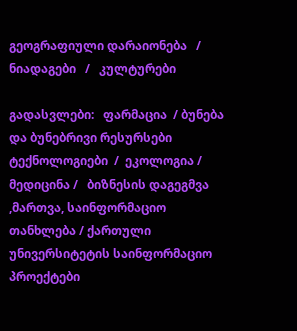გეოგრაფიული დარაიონება   /   ნიადაგები   /   კულტურები

გადასვლები:   ფარმაცია  / ბუნება და ბუნებრივი რესურსები ტექნოლოგიები  /  ეკოლოგია / მედიცინა /   ბიზნესის დაგეგმვა ,მართვა, საინფორმაციო თანხლება / ქართული უნივერსიტეტის საინფორმაციო  პროექტები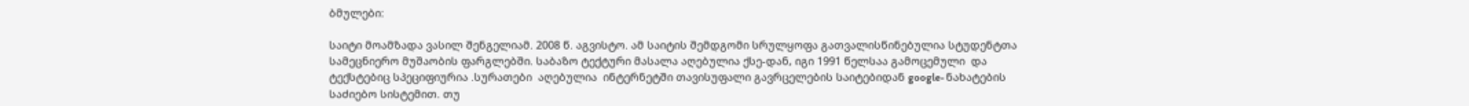ბმულები:

საიტი მოამზადა ვასილ შენგელიამ. 2008 წ. აგვისტო. ამ საიტის შემდგომი სრულყოფა გათვალისწინებულია სტუდენტთა სამეცნიერო მუშაობის ფარგლებში. საბაზო ტექტური მასალა აღებულია ქსე-დან, იგი 1991 წელსაა გამოცემული  და ტექსტებიც სპეციფიურია .სურათები  აღებულია  ინტერნეტში თავისუფალი გავრცელების საიტებიდან google- ნახატების საძიებო სისტემით. თუ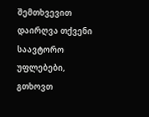შემთხვევით დაირღვა თქვენი საავტორო უფლებები, გთხოვთ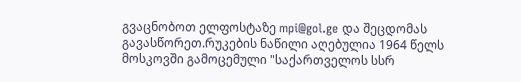გვაცნობოთ ელფოსტაზე mpi@gol.ge და შეცდომას გავასწორეთ.რუკების ნაწილი აღებულია 1964 წელს მოსკოვში გამოცემული "საქართველოს სსრ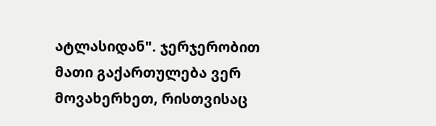ატლასიდან". ჯერჯერობით მათი გაქართულება ვერ მოვახერხეთ, რისთვისაც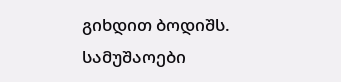გიხდით ბოდიშს. სამუშაოები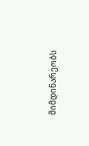მიმდინარეობს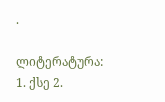.

ლიტერატურა: 1. ქსე 2.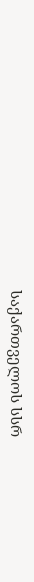საქართველოს სსრ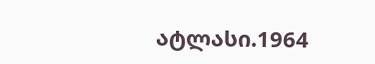ატლასი.1964